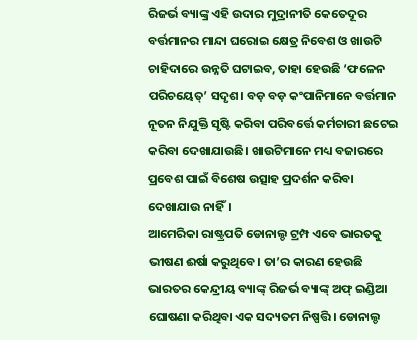ରିଜର୍ଭ ବ୍ୟାଙ୍କ୍ର ଏହି ଉଦାର ମୁଦ୍ରାନୀତି କେତେଦୂର ବର୍ତ୍ତମାନର ମାନ୍ଦା ଘରୋଇ କ୍ଷେତ୍ର ନିବେଶ ଓ ଖାଉଟି ଚାହିଦାରେ ଉନ୍ନତି ଘଟାଇବ, ତାହା ହେଉଛି ‘ଫଳେନ ପରିଚୟେତ୍’ ସଦୃଶ। ବଡ଼ ବଡ଼ କଂପାନିମାନେ ବର୍ତ୍ତମାନ ନୂତନ ନିଯୁକ୍ତି ସୃଷ୍ଟି କରିବା ପରିବର୍ତ୍ତେ କର୍ମଚାରୀ ଛଟେଇ କରିବା ଦେଖାଯାଉଛି। ଖାଉଟିମାନେ ମଧ୍ୟ ବଜାରରେ ପ୍ରବେଶ ପାଇଁ ବିଶେଷ ଉତ୍ସାହ ପ୍ରଦର୍ଶନ କରିବା ଦେଖାଯାଉ ନାହିଁ।
ଆମେରିକା ରାଷ୍ଟ୍ରପତି ଡୋନାଲ୍ଡ ଟ୍ରମ୍ପ ଏବେ ଭାରତକୁ ଭୀଷଣ ଈର୍ଷା କରୁଥିବେ। ତା’ର କାରଣ ହେଉଛି ଭାରତର କେନ୍ଦ୍ରୀୟ ବ୍ୟାଙ୍କ୍ ରିଜର୍ଭ ବ୍ୟାଙ୍କ୍ ଅଫ୍ ଇଣ୍ଡିଆ ଘୋଷଣା କରିଥିବା ଏକ ସଦ୍ୟତମ ନିଷ୍ପତ୍ତି। ଡୋନାଲ୍ଡ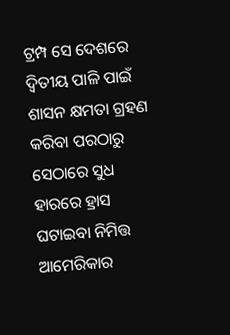ଟ୍ରମ୍ପ ସେ ଦେଶରେ ଦ୍ବିତୀୟ ପାଳି ପାଇଁ ଶାସନ କ୍ଷମତା ଗ୍ରହଣ କରିବା ପରଠାରୁ ସେଠାରେ ସୁଧ ହାରରେ ହ୍ରାସ ଘଟାଇବା ନିମିତ୍ତ ଆମେରିକାର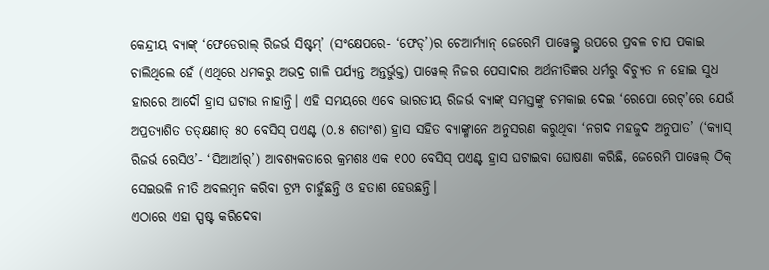କେନ୍ଦ୍ରୀୟ ବ୍ୟାଙ୍କ୍ ‘ଫେଡେରାଲ୍ ରିଜର୍ଭ ସିଷ୍ଟମ୍’ (ସଂକ୍ଷେପରେ- ‘ଫେଡ୍’)ର ଚେଆର୍ମ୍ୟାନ୍ ଜେରେମି ପାୱେଲ୍ଙ୍କ ଉପରେ ପ୍ରବଳ ଚାପ ପକାଇ ଚାଲିଥିଲେ ହେଁ (ଏଥିରେ ଧମକରୁ ଅଭଦ୍ର ଗାଳି ପର୍ଯ୍ୟନ୍ତ ଅନ୍ତର୍ଭୁକ୍ତ) ପାୱେଲ୍ ନିଜର ପେସାଦାର ଅର୍ଥନୀତିଜ୍ଞର ଧର୍ମରୁ ବିଚ୍ୟୁତ ନ ହୋଇ ସୁଧ ହାରରେ ଆଦୌ ହ୍ରାସ ଘଟାଉ ନାହାନ୍ତି। ଏହି ସମୟରେ ଏବେ ଭାରତୀୟ ରିଜର୍ଭ ବ୍ୟାଙ୍କ୍ ସମସ୍ତଙ୍କୁ ଚମକାଇ ଦେଇ ‘ରେପୋ ରେଟ୍’ରେ ଯେଉଁ ଅପ୍ରତ୍ୟାଶିତ ତତ୍କ୍ଷଣାତ୍ ୫୦ ବେସିସ୍ ପଏଣ୍ଟ (୦.୫ ଶତାଂଶ) ହ୍ରାସ ସହିତ ବ୍ୟାଙ୍କ୍ମାନେ ଅନୁସରଣ କରୁଥିବା ‘ନଗଦ ମହଜୁଦ ଅନୁପାତ’ (‘କ୍ୟାସ୍ ରିଜର୍ଭ ରେସିଓ’- ‘ସିଆର୍ଆର୍’) ଆବଶ୍ୟକତାରେ କ୍ରମଶଃ ଏକ ୧୦୦ ବେସିସ୍ ପଏଣ୍ଟ ହ୍ରାସ ଘଟାଇବା ଘୋଷଣା କରିଛି, ଜେରେମି ପାୱେଲ୍ ଠିକ୍ ସେଇଭଳି ନୀତି ଅବଲମ୍ବନ କରିବା ଟ୍ରମ୍ପ ଚାହୁଁଛନ୍ତି ଓ ହତାଶ ହେଉଛନ୍ତି।
ଏଠାରେ ଏହା ସ୍ପଷ୍ଟ କରିଦେବା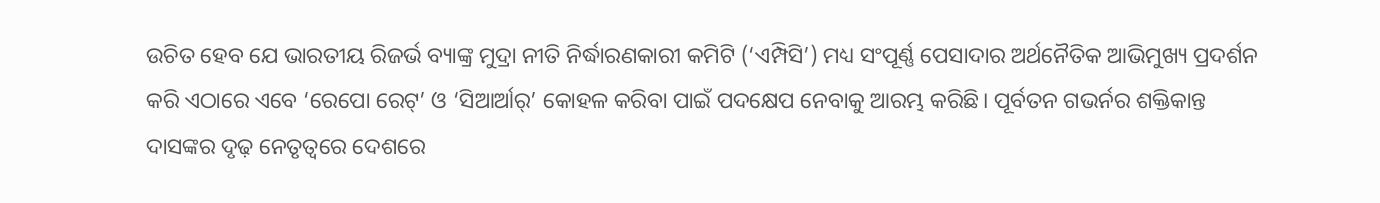ଉଚିତ ହେବ ଯେ ଭାରତୀୟ ରିଜର୍ଭ ବ୍ୟାଙ୍କ୍ର ମୁଦ୍ରା ନୀତି ନିର୍ଦ୍ଧାରଣକାରୀ କମିଟି (‘ଏମ୍ପିସି’) ମଧ୍ୟ ସଂପୂର୍ଣ୍ଣ ପେସାଦାର ଅର୍ଥନୈତିକ ଆଭିମୁଖ୍ୟ ପ୍ରଦର୍ଶନ କରି ଏଠାରେ ଏବେ ‘ରେପୋ ରେଟ୍’ ଓ ‘ସିଆର୍ଆର୍’ କୋହଳ କରିବା ପାଇଁ ପଦକ୍ଷେପ ନେବାକୁ ଆରମ୍ଭ କରିଛି। ପୂର୍ବତନ ଗଭର୍ନର ଶକ୍ତିକାନ୍ତ ଦାସଙ୍କର ଦୃଢ଼ ନେତୃତ୍ବରେ ଦେଶରେ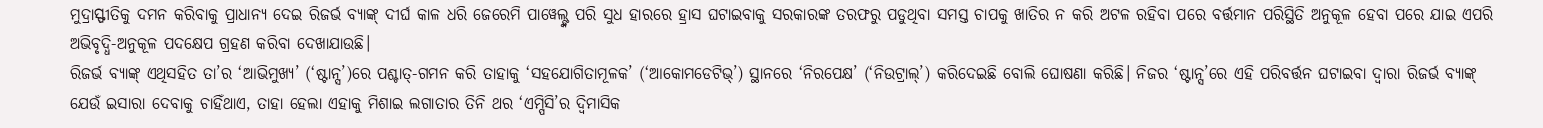ମୁଦ୍ରାସ୍ଫୀତିକୁ ଦମନ କରିବାକୁ ପ୍ରାଧାନ୍ୟ ଦେଇ ରିଜର୍ଭ ବ୍ୟାଙ୍କ୍ ଦୀର୍ଘ କାଳ ଧରି ଜେରେମି ପାୱେଲ୍ଙ୍କ ପରି ସୁଧ ହାରରେ ହ୍ରାସ ଘଟାଇବାକୁ ସରକାରଙ୍କ ତରଫରୁ ପଡୁଥିବା ସମସ୍ତ ଚାପକୁ ଖାତିର ନ କରି ଅଟଳ ରହିବା ପରେ ବର୍ତ୍ତମାନ ପରିସ୍ଥିତି ଅନୁକୂଳ ହେବା ପରେ ଯାଇ ଏପରି ଅଭିବୃଦ୍ଧି-ଅନୁକୂଳ ପଦକ୍ଷେପ ଗ୍ରହଣ କରିବା ଦେଖାଯାଉଛି।
ରିଜର୍ଭ ବ୍ୟାଙ୍କ୍ ଏଥିସହିତ ତା’ର ‘ଆଭିମୁଖ୍ୟ’ (‘ଷ୍ଟାନ୍ସ’)ରେ ପଶ୍ଚାତ୍-ଗମନ କରି ତାହାକୁ ‘ସହଯୋଗିତାମୂଳକ’ (‘ଆକୋମଡେଟିଭ୍’) ସ୍ଥାନରେ ‘ନିରପେକ୍ଷ’ (‘ନିଉଟ୍ରାଲ୍’) କରିଦେଇଛି ବୋଲି ଘୋଷଣା କରିଛି। ନିଜର ‘ଷ୍ଟାନ୍ସ’ରେ ଏହି ପରିବର୍ତ୍ତନ ଘଟାଇବା ଦ୍ବାରା ରିଜର୍ଭ ବ୍ୟାଙ୍କ୍ ଯେଉଁ ଇସାରା ଦେବାକୁ ଚାହିଁଥାଏ, ତାହା ହେଲା ଏହାକୁ ମିଶାଇ ଲଗାତାର ତିନି ଥର ‘ଏମ୍ପିସି’ର ଦ୍ବିମାସିକ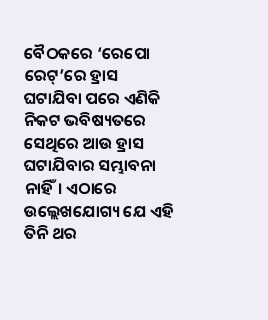ବୈଠକରେ ‘ରେପୋ ରେଟ୍’ରେ ହ୍ରାସ ଘଟାଯିବା ପରେ ଏଣିକି ନିକଟ ଭବିଷ୍ୟତରେ ସେଥିରେ ଆଉ ହ୍ରାସ ଘଟାଯିବାର ସମ୍ଭାବନା ନାହିଁ। ଏଠାରେ ଉଲ୍ଲେଖଯୋଗ୍ୟ ଯେ ଏହି ତିନି ଥର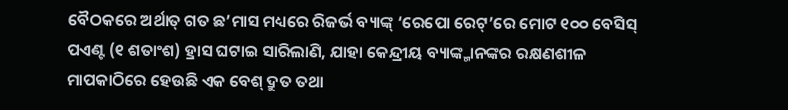ବୈଠକରେ ଅର୍ଥାତ୍ ଗତ ଛ’ମାସ ମଧ୍ୟରେ ରିଜର୍ଭ ବ୍ୟାଙ୍କ୍ ‘ରେପୋ ରେଟ୍’ରେ ମୋଟ ୧୦୦ ବେସିସ୍ ପଏଣ୍ଟ (୧ ଶତାଂଶ) ହ୍ରାସ ଘଟାଇ ସାରିଲାଣି, ଯାହା କେନ୍ଦ୍ରୀୟ ବ୍ୟାଙ୍କ୍ମାନଙ୍କର ରକ୍ଷଣଶୀଳ ମାପକାଠିରେ ହେଉଛି ଏକ ବେଶ୍ ଦ୍ରୁତ ତଥା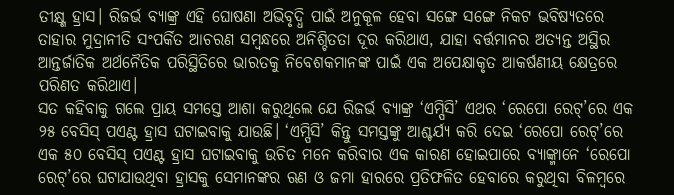ତୀକ୍ଷ୍ଣ ହ୍ରାସ। ରିଜର୍ଭ ବ୍ୟାଙ୍କ୍ର ଏହି ଘୋଷଣା ଅଭିବୃଦ୍ଧି ପାଇଁ ଅନୁକୂଳ ହେବା ସଙ୍ଗେ ସଙ୍ଗେ ନିକଟ ଭବିଷ୍ୟତରେ ତାହାର ମୁଦ୍ରାନୀତି ସଂପର୍କିତ ଆଚରଣ ସମ୍ବନ୍ଧରେ ଅନିଶ୍ଚିତତା ଦୂର କରିଥାଏ, ଯାହା ବର୍ତ୍ତମାନର ଅତ୍ୟନ୍ତ ଅସ୍ଥିର ଆନ୍ତର୍ଜାତିକ ଅର୍ଥନୈତିକ ପରିସ୍ଥିତିରେ ଭାରତକୁ ନିବେଶକମାନଙ୍କ ପାଇଁ ଏକ ଅପେକ୍ଷାକୃତ ଆକର୍ଷଣୀୟ କ୍ଷେତ୍ରରେ ପରିଣତ କରିଥାଏ।
ସତ କହିବାକୁ ଗଲେ ପ୍ରାୟ ସମସ୍ତେ ଆଶା କରୁଥିଲେ ଯେ ରିଜର୍ଭ ବ୍ୟାଙ୍କ୍ର ‘ଏମ୍ପିସି’ ଏଥର ‘ରେପୋ ରେଟ୍’ରେ ଏକ ୨୫ ବେସିସ୍ ପଏଣ୍ଟ ହ୍ରାସ ଘଟାଇବାକୁ ଯାଉଛି। ‘ଏମ୍ପିସି’ କିନ୍ତୁ ସମସ୍ତଙ୍କୁ ଆଶ୍ଚର୍ଯ୍ୟ କରି ଦେଇ ‘ରେପୋ ରେଟ୍’ରେ ଏକ ୫୦ ବେସିସ୍ ପଏଣ୍ଟ ହ୍ରାସ ଘଟାଇବାକୁ ଉଚିତ ମନେ କରିବାର ଏକ କାରଣ ହୋଇପାରେ ବ୍ୟାଙ୍କ୍ମାନେ ‘ରେପୋ ରେଟ୍’ରେ ଘଟାଯାଉଥିବା ହ୍ରାସକୁ ସେମାନଙ୍କର ଋଣ ଓ ଜମା ହାରରେ ପ୍ରତିଫଳିତ ହେବାରେ କରୁଥିବା ବିଳମ୍ବରେ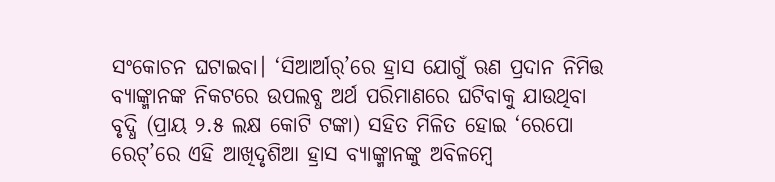ସଂକୋଚନ ଘଟାଇବା। ‘ସିଆର୍ଆର୍’ରେ ହ୍ରାସ ଯୋଗୁଁ ଋଣ ପ୍ରଦାନ ନିମିତ୍ତ ବ୍ୟାଙ୍କ୍ମାନଙ୍କ ନିକଟରେ ଉପଲବ୍ଧ ଅର୍ଥ ପରିମାଣରେ ଘଟିବାକୁ ଯାଉଥିବା ବୃଦ୍ଧି (ପ୍ରାୟ ୨.୫ ଲକ୍ଷ କୋଟି ଟଙ୍କା) ସହିତ ମିଳିତ ହୋଇ ‘ରେପୋ ରେଟ୍’ରେ ଏହି ଆଖିଦୃଶିଆ ହ୍ରାସ ବ୍ୟାଙ୍କ୍ମାନଙ୍କୁ ଅବିଳମ୍ବେ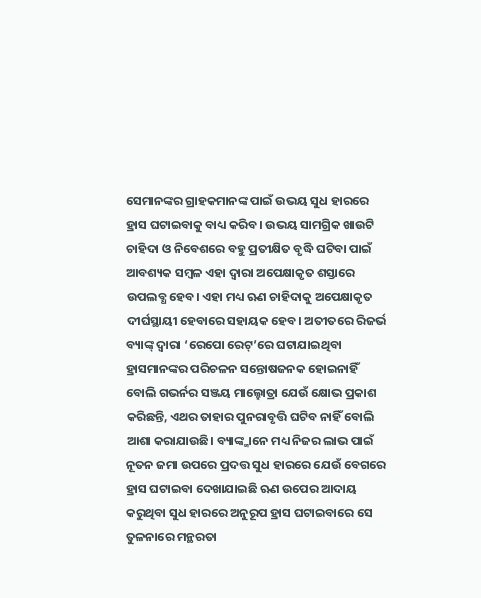ସେମାନଙ୍କର ଗ୍ରାହକମାନଙ୍କ ପାଇଁ ଉଭୟ ସୁଧ ହାରରେ ହ୍ରାସ ଘଟାଇବାକୁ ବାଧ୍ୟ କରିବ। ଉଭୟ ସାମଗ୍ରିକ ଖାଉଟି ଚାହିଦା ଓ ନିବେଶରେ ବହୁ ପ୍ରତୀକ୍ଷିତ ବୃଦ୍ଧି ଘଟିବା ପାଇଁ ଆବଶ୍ୟକ ସମ୍ବଳ ଏହା ଦ୍ବାରା ଅପେକ୍ଷାକୃତ ଶସ୍ତାରେ ଉପଲବ୍ଧ ହେବ। ଏହା ମଧ୍ୟ ଋଣ ଚାହିଦାକୁ ଅପେକ୍ଷାକୃତ ଦୀର୍ଘସ୍ଥାୟୀ ହେବାରେ ସହାୟକ ହେବ। ଅତୀତରେ ରିଜର୍ଭ ବ୍ୟାଙ୍କ୍ ଦ୍ବାରା ‘ରେପୋ ରେଟ୍’ରେ ଘଟାଯାଇଥିବା ହ୍ରାସମାନଙ୍କର ପରିଚଳନ ସନ୍ତୋଷଜନକ ହୋଇନାହିଁ ବୋଲି ଗଭର୍ନର ସଞ୍ଜୟ ମାଲ୍ହୋତ୍ରା ଯେଉଁ କ୍ଷୋଭ ପ୍ରକାଶ କରିଛନ୍ତି, ଏଥର ତାହାର ପୁନରାବୃତ୍ତି ଘଟିବ ନାହିଁ ବୋଲି ଆଶା କରାଯାଉଛି। ବ୍ୟାଙ୍କ୍ମାନେ ମଧ୍ୟ ନିଜର ଲାଭ ପାଇଁ ନୂତନ ଜମା ଉପରେ ପ୍ରଦତ୍ତ ସୁଧ ହାରରେ ଯେଉଁ ବେଗରେ ହ୍ରାସ ଘଟାଇବା ଦେଖାଯାଇଛି ଋଣ ଉପେର ଆଦାୟ କରୁଥିବା ସୁଧ ହାରରେ ଅନୁରୂପ ହ୍ରାସ ଘଟାଇବାରେ ସେ ତୁଳନାରେ ମନ୍ଥରତା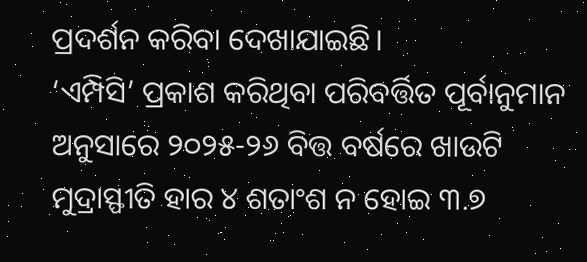ପ୍ରଦର୍ଶନ କରିବା ଦେଖାଯାଇଛି।
‘ଏମ୍ପିସି’ ପ୍ରକାଶ କରିଥିବା ପରିବର୍ତ୍ତିତ ପୂର୍ବାନୁମାନ ଅନୁସାରେ ୨୦୨୫-୨୬ ବିତ୍ତ ବର୍ଷରେ ଖାଉଟି ମୁଦ୍ରାସ୍ଫୀତି ହାର ୪ ଶତାଂଶ ନ ହୋଇ ୩.୭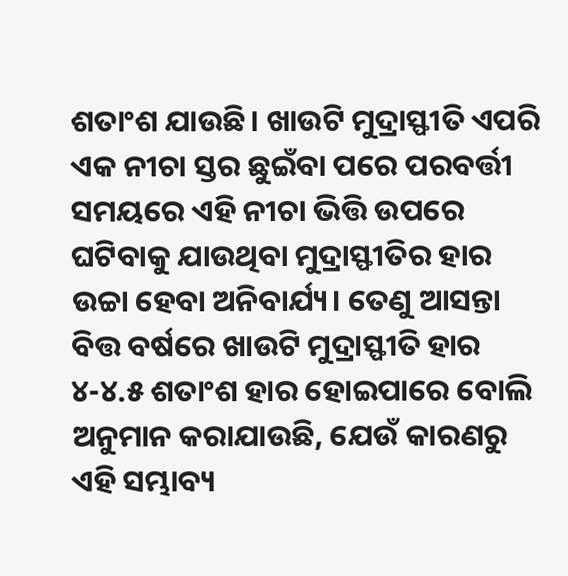ଶତାଂଶ ଯାଉଛି। ଖାଉଟି ମୁଦ୍ରାସ୍ଫୀତି ଏପରି ଏକ ନୀଚା ସ୍ତର ଛୁଇଁବା ପରେ ପରବର୍ତ୍ତୀ ସମୟରେ ଏହି ନୀଚା ଭିତ୍ତି ଉପରେ ଘଟିବାକୁ ଯାଉଥିବା ମୁଦ୍ରାସ୍ଫୀତିର ହାର ଉଚ୍ଚା ହେବା ଅନିବାର୍ଯ୍ୟ। ତେଣୁ ଆସନ୍ତା ବିତ୍ତ ବର୍ଷରେ ଖାଉଟି ମୁଦ୍ରାସ୍ଫୀତି ହାର ୪-୪.୫ ଶତାଂଶ ହାର ହୋଇପାରେ ବୋଲି ଅନୁମାନ କରାଯାଉଛି, ଯେଉଁ କାରଣରୁ ଏହି ସମ୍ଭାବ୍ୟ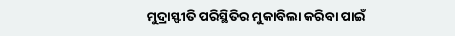ମୁଦ୍ରାସ୍ଫୀତି ପରିସ୍ଥିତିର ମୁକାବିଲା କରିବା ପାଇଁ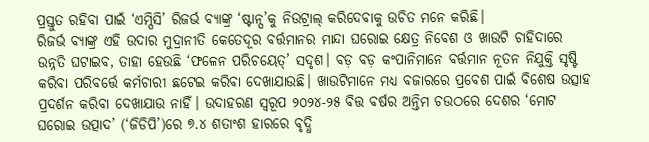ପ୍ରସ୍ତୁତ ରହିବା ପାଇଁ ‘ଏମ୍ପିସି’ ରିଜର୍ଭ ବ୍ୟାଙ୍କ୍ର ‘ଷ୍ଟାନ୍ସ’କୁ ନିଉଟ୍ରାଲ୍ କରିଦେବାକୁ ଉଚିତ ମନେ କରିଛି।
ରିଜର୍ଭ ବ୍ୟାଙ୍କ୍ର ଏହି ଉଦାର ମୁଦ୍ରାନୀତି କେତେଦୂର ବର୍ତ୍ତମାନର ମାନ୍ଦା ଘରୋଇ କ୍ଷେତ୍ର ନିବେଶ ଓ ଖାଉଟି ଚାହିଦାରେ ଉନ୍ନତି ଘଟାଇବ, ତାହା ହେଉଛି ‘ଫଳେନ ପରିଚୟେତ୍’ ସଦୃଶ। ବଡ଼ ବଡ଼ କଂପାନିମାନେ ବର୍ତ୍ତମାନ ନୂତନ ନିଯୁକ୍ତି ସୃଷ୍ଟି କରିବା ପରିବର୍ତ୍ତେ କର୍ମଚାରୀ ଛଟେଇ କରିବା ଦେଖାଯାଉଛି। ଖାଉଟିମାନେ ମଧ୍ୟ ବଜାରରେ ପ୍ରବେଶ ପାଇଁ ବିଶେଷ ଉତ୍ସାହ ପ୍ରଦର୍ଶନ କରିବା ଦେଖାଯାଉ ନାହିଁ। ଉଦାହରଣ ସ୍ବରୂପ ୨୦୨୪-୨୫ ବିତ୍ତ ବର୍ଷର ଅନ୍ତିମ ଚଉଠରେ ଦେଶର ‘ମୋଟ ଘରୋଇ ଉତ୍ପାଦ’ (‘ଜିଡିପି’)ରେ ୭.୪ ଶତାଂଶ ହାରରେ ବୃଦ୍ଧି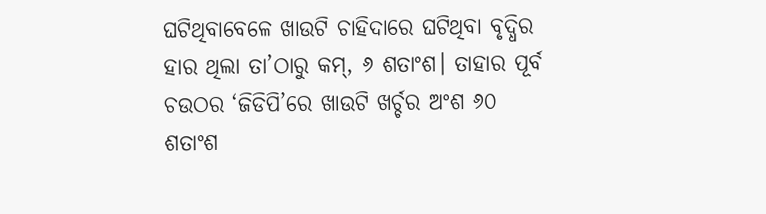ଘଟିଥିବାବେଳେ ଖାଉଟି ଚାହିଦାରେ ଘଟିଥିବା ବୃଦ୍ଧିର ହାର ଥିଲା ତା’ଠାରୁ କମ୍, ୬ ଶତାଂଶ। ତାହାର ପୂର୍ବ ଚଉଠର ‘ଜିଡିପି’ରେ ଖାଉଟି ଖର୍ଚ୍ଚର ଅଂଶ ୬୦ ଶତାଂଶ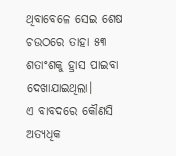ଥିବାବେଳେ ସେଇ ଶେଷ ଚଉଠରେ ତାହା ୫୩ ଶତାଂଶକୁ ହ୍ରାସ ପାଇବା ଦେଖାଯାଇଥିଲା।
ଏ ବାବଦରେ କୌଣସି ଅତ୍ୟଧିକ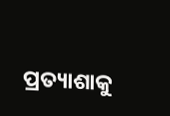ପ୍ରତ୍ୟାଶାକୁ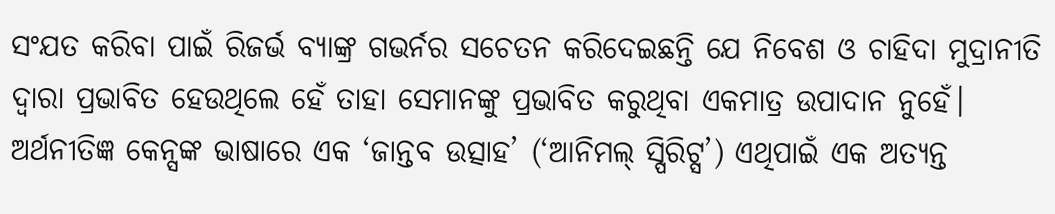ସଂଯତ କରିବା ପାଇଁ ରିଜର୍ଭ ବ୍ୟାଙ୍କ୍ର ଗଭର୍ନର ସଚେତନ କରିଦେଇଛନ୍ତି ଯେ ନିବେଶ ଓ ଚାହିଦା ମୁଦ୍ରାନୀତି ଦ୍ବାରା ପ୍ରଭାବିତ ହେଉଥିଲେ ହେଁ ତାହା ସେମାନଙ୍କୁ ପ୍ରଭାବିତ କରୁଥିବା ଏକମାତ୍ର ଉପାଦାନ ନୁହେଁ। ଅର୍ଥନୀତିଜ୍ଞ କେନ୍ସଙ୍କ ଭାଷାରେ ଏକ ‘ଜାନ୍ତବ ଉତ୍ସାହ’ (‘ଆନିମଲ୍ ସ୍ପିରିଟ୍ସ’) ଏଥିପାଇଁ ଏକ ଅତ୍ୟନ୍ତ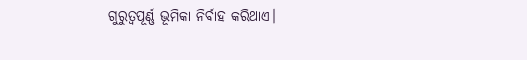ଗୁରୁତ୍ବପୂର୍ଣ୍ଣ ଭୂମିକା ନିର୍ବାହ କରିଥାଏ।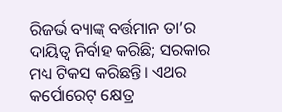ରିଜର୍ଭ ବ୍ୟାଙ୍କ୍ ବର୍ତ୍ତମାନ ତା’ର ଦାୟିତ୍ବ ନିର୍ବାହ କରିଛି; ସରକାର ମଧ୍ୟ ଟିକସ କରିଛନ୍ତି। ଏଥର କର୍ପୋରେଟ୍ କ୍ଷେତ୍ର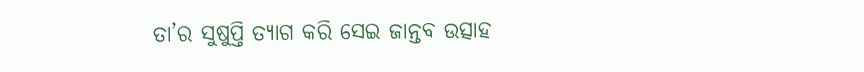ତା’ର ସୁଷୁପ୍ତି ତ୍ୟାଗ କରି ସେଇ ଜାନ୍ତବ ଉତ୍ସାହ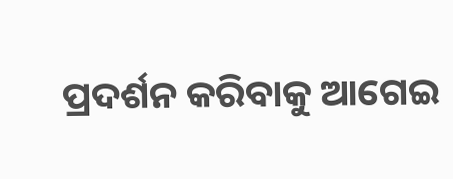ପ୍ରଦର୍ଶନ କରିବାକୁ ଆଗେଇ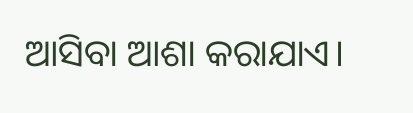ଆସିବା ଆଶା କରାଯାଏ।